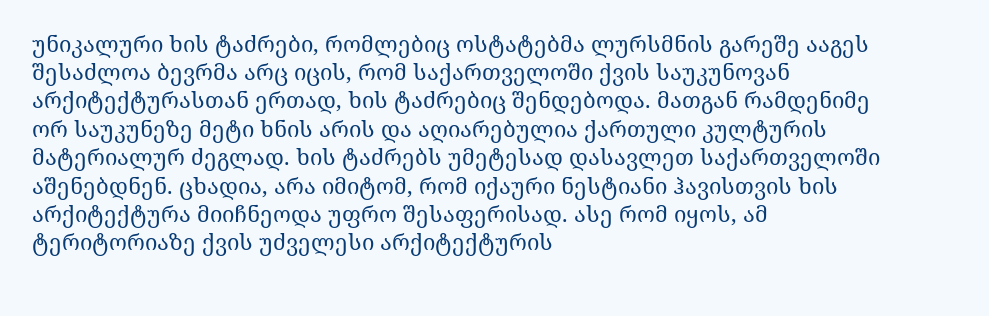უნიკალური ხის ტაძრები, რომლებიც ოსტატებმა ლურსმნის გარეშე ააგეს
შესაძლოა ბევრმა არც იცის, რომ საქართველოში ქვის საუკუნოვან არქიტექტურასთან ერთად, ხის ტაძრებიც შენდებოდა. მათგან რამდენიმე ორ საუკუნეზე მეტი ხნის არის და აღიარებულია ქართული კულტურის მატერიალურ ძეგლად. ხის ტაძრებს უმეტესად დასავლეთ საქართველოში აშენებდნენ. ცხადია, არა იმიტომ, რომ იქაური ნესტიანი ჰავისთვის ხის არქიტექტურა მიიჩნეოდა უფრო შესაფერისად. ასე რომ იყოს, ამ ტერიტორიაზე ქვის უძველესი არქიტექტურის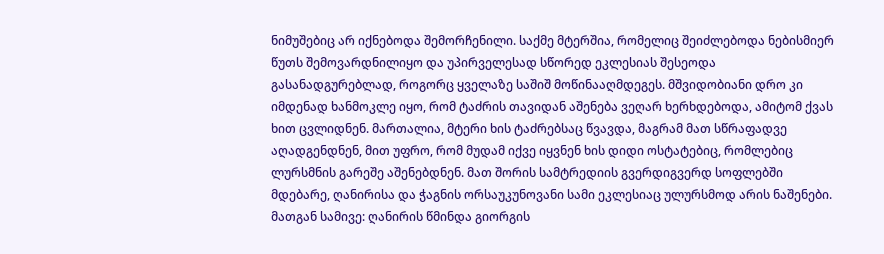ნიმუშებიც არ იქნებოდა შემორჩენილი. საქმე მტერშია, რომელიც შეიძლებოდა ნებისმიერ წუთს შემოვარდნილიყო და უპირველესად სწორედ ეკლესიას შესეოდა გასანადგურებლად, როგორც ყველაზე საშიშ მოწინააღმდეგეს. მშვიდობიანი დრო კი იმდენად ხანმოკლე იყო, რომ ტაძრის თავიდან აშენება ვეღარ ხერხდებოდა, ამიტომ ქვას ხით ცვლიდნენ. მართალია, მტერი ხის ტაძრებსაც წვავდა, მაგრამ მათ სწრაფადვე აღადგენდნენ, მით უფრო, რომ მუდამ იქვე იყვნენ ხის დიდი ოსტატებიც, რომლებიც ლურსმნის გარეშე აშენებდნენ. მათ შორის სამტრედიის გვერდიგვერდ სოფლებში მდებარე, ღანირისა და ჭაგნის ორსაუკუნოვანი სამი ეკლესიაც ულურსმოდ არის ნაშენები. მათგან სამივე: ღანირის წმინდა გიორგის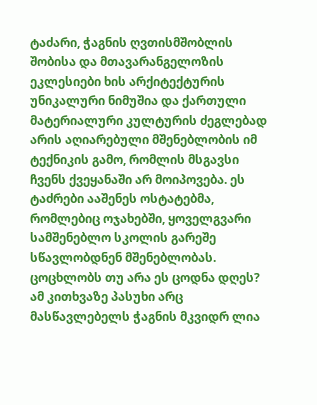ტაძარი, ჭაგნის ღვთისმშობლის შობისა და მთავარანგელოზის ეკლესიები ხის არქიტექტურის უნიკალური ნიმუშია და ქართული მატერიალური კულტურის ძეგლებად არის აღიარებული მშენებლობის იმ ტექნიკის გამო, რომლის მსგავსი ჩვენს ქვეყანაში არ მოიპოვება. ეს ტაძრები ააშენეს ოსტატებმა, რომლებიც ოჯახებში, ყოველგვარი სამშენებლო სკოლის გარეშე სწავლობდნენ მშენებლობას. ცოცხლობს თუ არა ეს ცოდნა დღეს? ამ კითხვაზე პასუხი არც მასწავლებელს ჭაგნის მკვიდრ ლია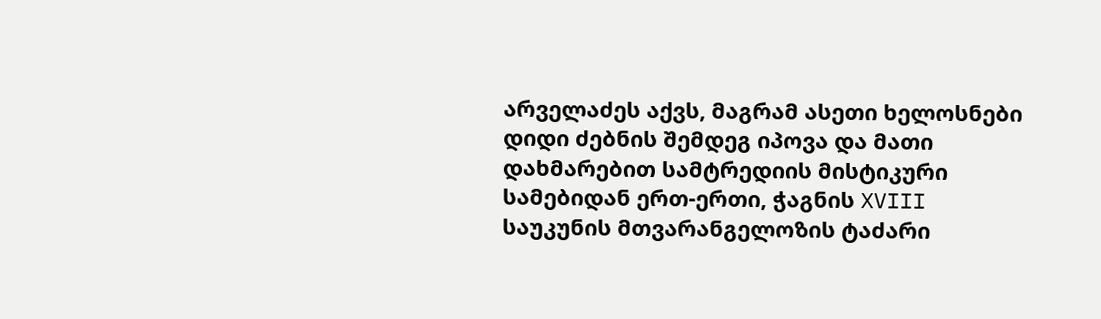არველაძეს აქვს, მაგრამ ასეთი ხელოსნები დიდი ძებნის შემდეგ იპოვა და მათი დახმარებით სამტრედიის მისტიკური სამებიდან ერთ-ერთი, ჭაგნის XVIII საუკუნის მთვარანგელოზის ტაძარი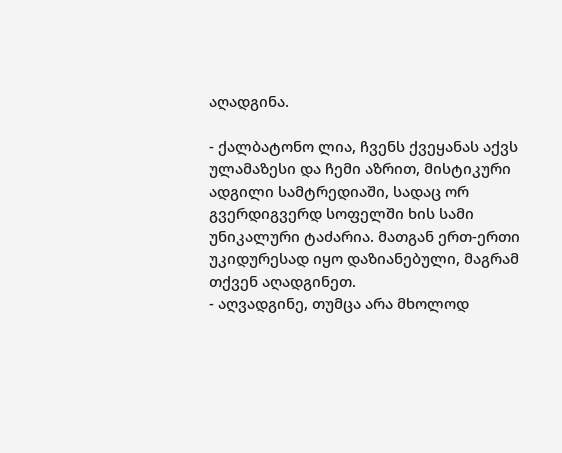აღადგინა.

- ქალბატონო ლია, ჩვენს ქვეყანას აქვს ულამაზესი და ჩემი აზრით, მისტიკური ადგილი სამტრედიაში, სადაც ორ გვერდიგვერდ სოფელში ხის სამი უნიკალური ტაძარია. მათგან ერთ-ერთი უკიდურესად იყო დაზიანებული, მაგრამ თქვენ აღადგინეთ.
- აღვადგინე, თუმცა არა მხოლოდ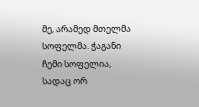მე, არამედ მთელმა სოფელმა. ჭაგანი ჩემი სოფელია, სადაც ორ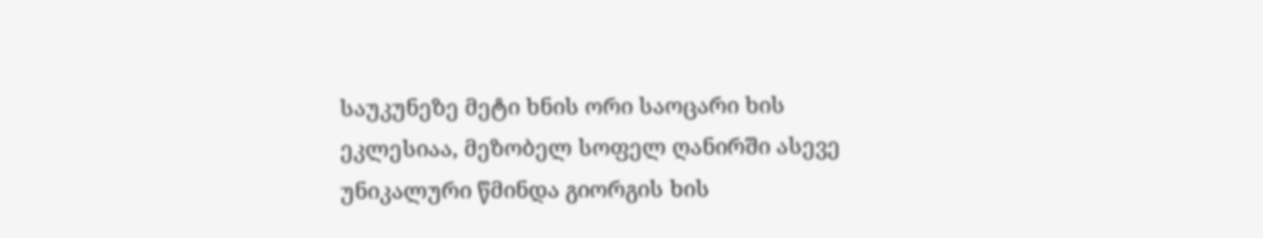საუკუნეზე მეტი ხნის ორი საოცარი ხის ეკლესიაა, მეზობელ სოფელ ღანირში ასევე უნიკალური წმინდა გიორგის ხის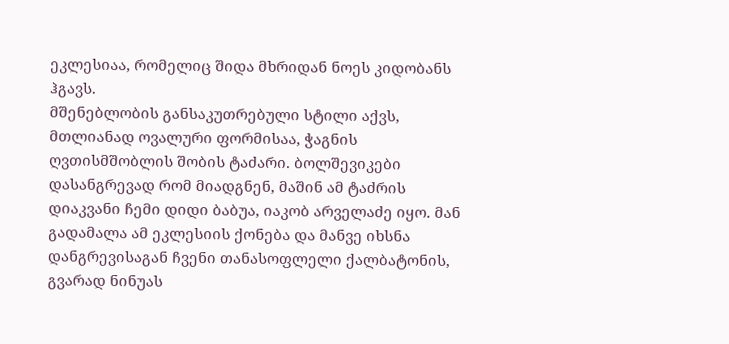ეკლესიაა, რომელიც შიდა მხრიდან ნოეს კიდობანს ჰგავს.
მშენებლობის განსაკუთრებული სტილი აქვს, მთლიანად ოვალური ფორმისაა, ჭაგნის ღვთისმშობლის შობის ტაძარი. ბოლშევიკები დასანგრევად რომ მიადგნენ, მაშინ ამ ტაძრის დიაკვანი ჩემი დიდი ბაბუა, იაკობ არველაძე იყო. მან გადამალა ამ ეკლესიის ქონება და მანვე იხსნა დანგრევისაგან ჩვენი თანასოფლელი ქალბატონის, გვარად ნინუას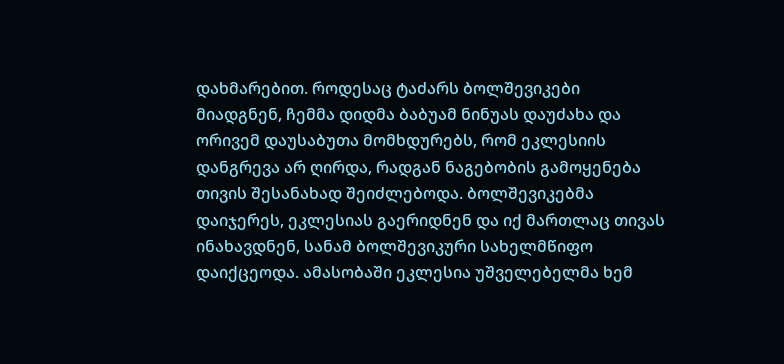დახმარებით. როდესაც ტაძარს ბოლშევიკები მიადგნენ, ჩემმა დიდმა ბაბუამ ნინუას დაუძახა და ორივემ დაუსაბუთა მომხდურებს, რომ ეკლესიის დანგრევა არ ღირდა, რადგან ნაგებობის გამოყენება თივის შესანახად შეიძლებოდა. ბოლშევიკებმა დაიჯერეს, ეკლესიას გაერიდნენ და იქ მართლაც თივას ინახავდნენ, სანამ ბოლშევიკური სახელმწიფო დაიქცეოდა. ამასობაში ეკლესია უშველებელმა ხემ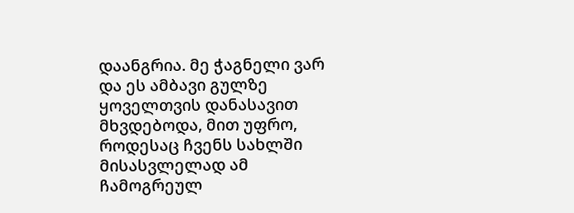დაანგრია. მე ჭაგნელი ვარ და ეს ამბავი გულზე ყოველთვის დანასავით მხვდებოდა, მით უფრო, როდესაც ჩვენს სახლში მისასვლელად ამ ჩამოგრეულ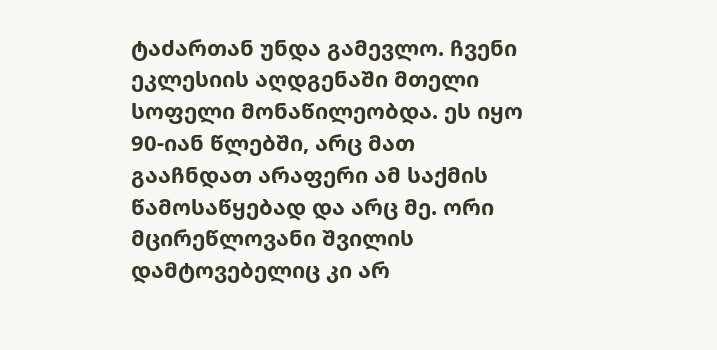ტაძართან უნდა გამევლო. ჩვენი ეკლესიის აღდგენაში მთელი სოფელი მონაწილეობდა. ეს იყო 90-იან წლებში, არც მათ გააჩნდათ არაფერი ამ საქმის წამოსაწყებად და არც მე. ორი მცირეწლოვანი შვილის დამტოვებელიც კი არ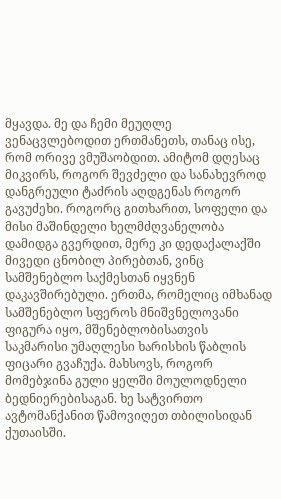მყავდა. მე და ჩემი მეუღლე ვენაცვლებოდით ერთმანეთს, თანაც ისე, რომ ორივე ვმუშაობდით. ამიტომ დღესაც მიკვირს, როგორ შევძელი და სანახევროდ დანგრეული ტაძრის აღდგენას როგორ გავუძეხი. როგორც გითხარით, სოფელი და მისი მაშინდელი ხელმძღვანელობა დამიდგა გვერდით, მერე კი დედაქალაქში მივედი ცნობილ პირებთან, ვინც სამშენებლო საქმესთან იყვნენ დაკავშირებული. ერთმა, რომელიც იმხანად სამშენებლო სფეროს მნიშვნელოვანი ფიგურა იყო, მშენებლობისათვის საკმარისი უმაღლესი ხარისხის წაბლის ფიცარი გვაჩუქა. მახსოვს, როგორ მომებჯინა გული ყელში მოულოდნელი ბედნიერებისაგან. ხე სატვირთო ავტომანქანით წამოვიღეთ თბილისიდან ქუთაისში.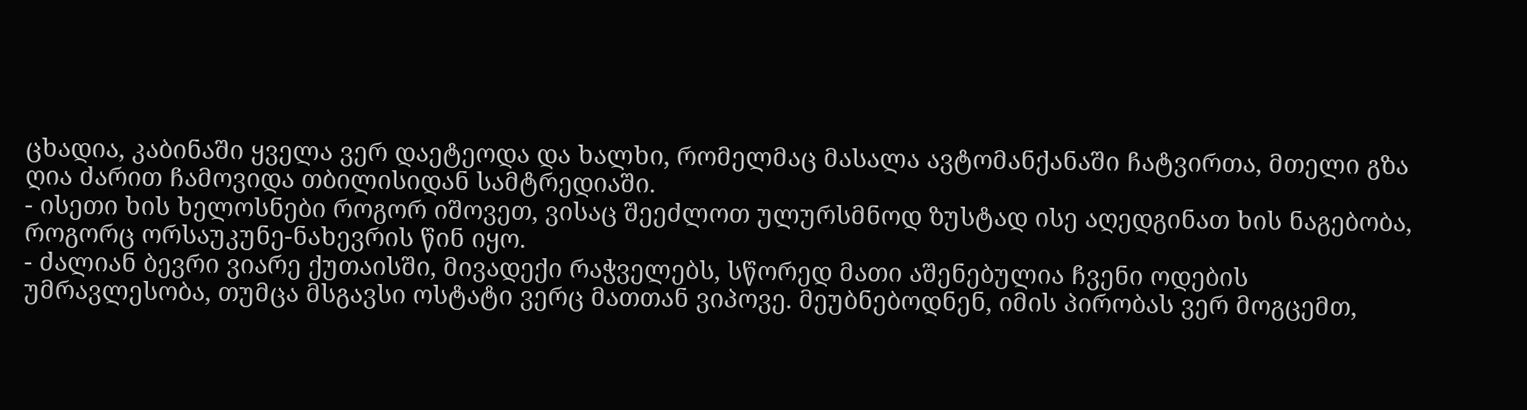ცხადია, კაბინაში ყველა ვერ დაეტეოდა და ხალხი, რომელმაც მასალა ავტომანქანაში ჩატვირთა, მთელი გზა ღია ძარით ჩამოვიდა თბილისიდან სამტრედიაში.
- ისეთი ხის ხელოსნები როგორ იშოვეთ, ვისაც შეეძლოთ ულურსმნოდ ზუსტად ისე აღედგინათ ხის ნაგებობა, როგორც ორსაუკუნე-ნახევრის წინ იყო.
- ძალიან ბევრი ვიარე ქუთაისში, მივადექი რაჭველებს, სწორედ მათი აშენებულია ჩვენი ოდების უმრავლესობა, თუმცა მსგავსი ოსტატი ვერც მათთან ვიპოვე. მეუბნებოდნენ, იმის პირობას ვერ მოგცემთ,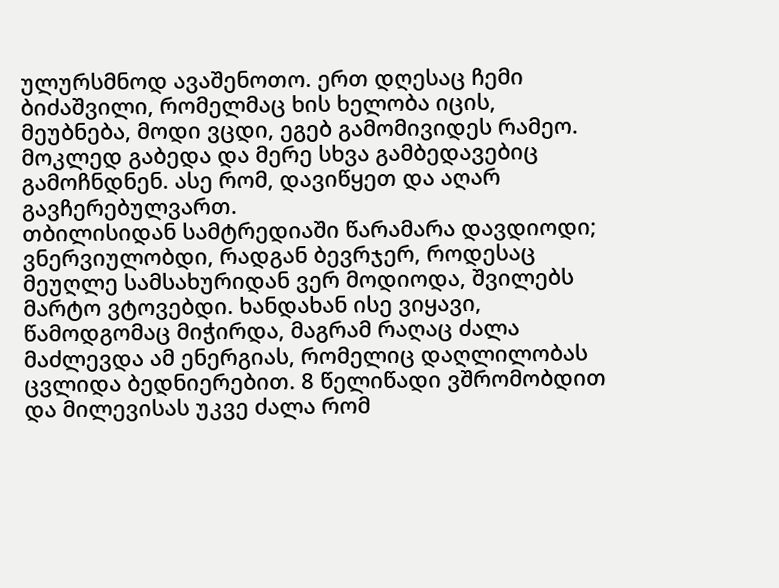ულურსმნოდ ავაშენოთო. ერთ დღესაც ჩემი ბიძაშვილი, რომელმაც ხის ხელობა იცის, მეუბნება, მოდი ვცდი, ეგებ გამომივიდეს რამეო. მოკლედ გაბედა და მერე სხვა გამბედავებიც გამოჩნდნენ. ასე რომ, დავიწყეთ და აღარ გავჩერებულვართ.
თბილისიდან სამტრედიაში წარამარა დავდიოდი; ვნერვიულობდი, რადგან ბევრჯერ, როდესაც მეუღლე სამსახურიდან ვერ მოდიოდა, შვილებს მარტო ვტოვებდი. ხანდახან ისე ვიყავი, წამოდგომაც მიჭირდა, მაგრამ რაღაც ძალა მაძლევდა ამ ენერგიას, რომელიც დაღლილობას ცვლიდა ბედნიერებით. 8 წელიწადი ვშრომობდით და მილევისას უკვე ძალა რომ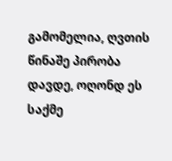გამომელია, ღვთის წინაშე პირობა დავდე, ოღონდ ეს საქმე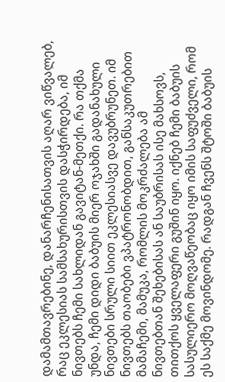დამამთავრებინე, დანარჩენისათვის აღარ ვიწვალებ, რაც ეკლესიას სამსახურისთვის დასჭირდება, იმ ნივთებს ჩემი სახლიდან გავიტან-მეთქი. რა თქმა უნდა, ჩემი დიდი ბაბუის მიერ ოჯახში გადანახული ნივთები სრული სიით ეკლესიასვე დავუბრუნეთ. იმ ნივთებს თაობები ვპატრონობდით, განსაკუთრებით მამაჩემი, მამუკა, რომლის მოკრძალება ამ ნივთებთან შეხებისას ან საუბრისას ისე მახსოვს, თითქოს ყველაფერი გუშინ იყო. იქნებ ჩემი ბაბუის სასულიერო მოღვაწეობაც იყო იმის საფუძველი, რომ ეს საქმე მოვინდომე. რადგან ჩვენს შტოში ბაბუის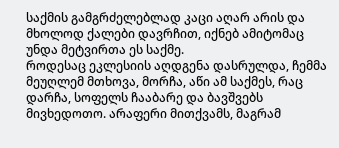საქმის გამგრძელებლად კაცი აღარ არის და მხოლოდ ქალები დავრჩით, იქნებ ამიტომაც უნდა მეტვირთა ეს საქმე.
როდესაც ეკლესიის აღდგენა დასრულდა, ჩემმა მეუღლემ მთხოვა, მორჩა, აწი ამ საქმეს, რაც დარჩა, სოფელს ჩააბარე და ბავშვებს მივხედოთო. არაფერი მითქვამს, მაგრამ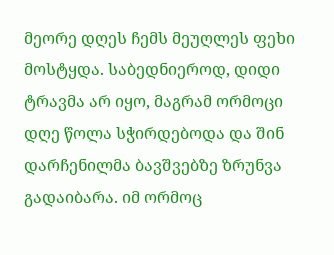მეორე დღეს ჩემს მეუღლეს ფეხი მოსტყდა. საბედნიეროდ, დიდი ტრავმა არ იყო, მაგრამ ორმოცი დღე წოლა სჭირდებოდა და შინ დარჩენილმა ბავშვებზე ზრუნვა გადაიბარა. იმ ორმოც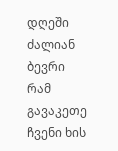დღეში ძალიან ბევრი რამ გავაკეთე ჩვენი ხის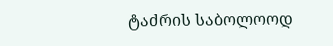ტაძრის საბოლოოდ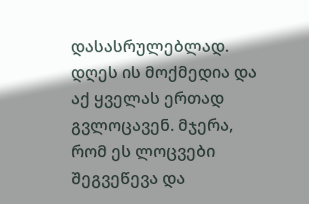დასასრულებლად. დღეს ის მოქმედია და აქ ყველას ერთად გვლოცავენ. მჯერა, რომ ეს ლოცვები შეგვეწევა და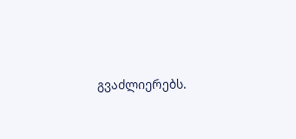გვაძლიერებს.